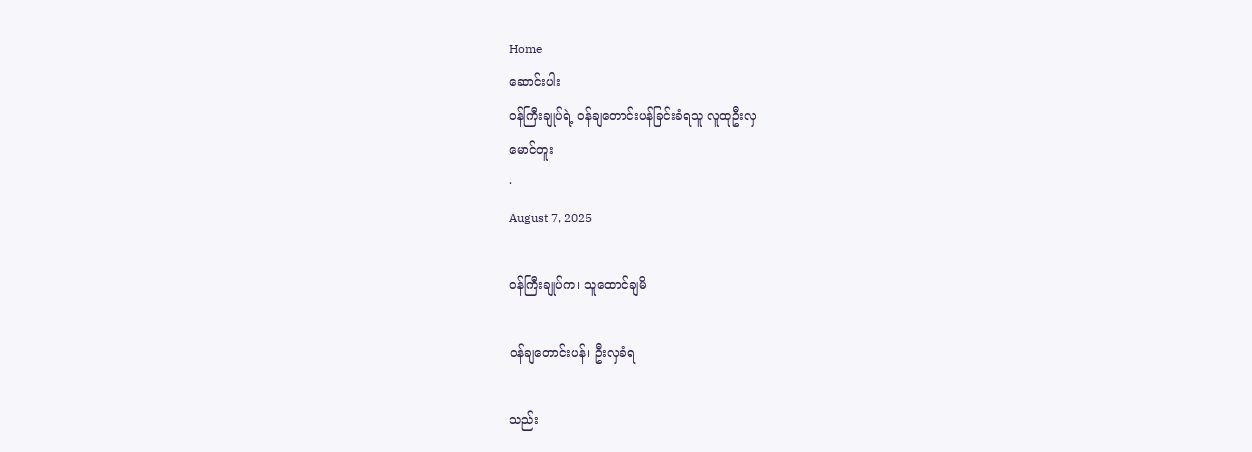Home
ဆောင်းပါး
ဝန်ကြီးချုပ်ရဲ့ ဝန်ချတောင်းပန်ခြင်းခံရသူ လူထုဦးလှ
မောင်တူး
·
August 7, 2025

ဝန်ကြီးချုပ်က၊ သူထောင်ချမိ

ဝန်ချတောင်းပန်၊ ဦးလှခံရ

သည်း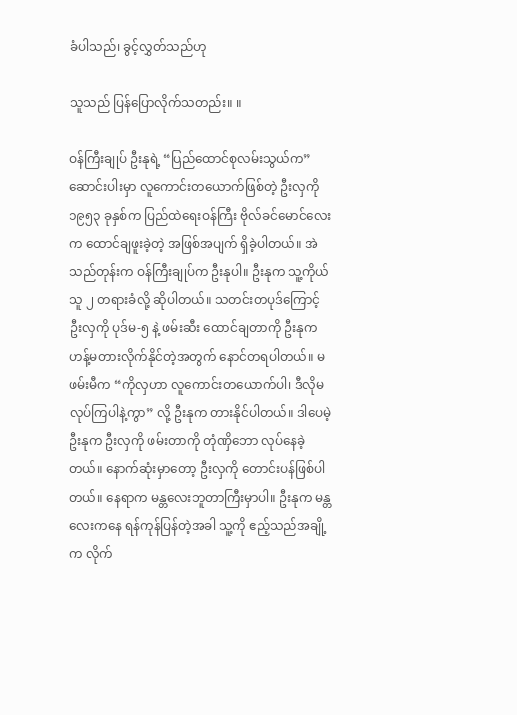ခံပါသည်၊ ခွင့်လွှတ်သည်ဟု

သူသည် ပြန်ပြောလိုက်သတည်း။ ။

ဝန်ကြီးချုပ် ဦးနုရဲ့ “ပြည်ထောင်စုလမ်းသွယ်က” ဆောင်းပါးမှာ လူကောင်းတယောက်ဖြစ်တဲ့ ဦးလှကို ၁၉၅၃ ခုနှစ်က ပြည်ထဲရေးဝန်ကြီး ဗိုလ်ခင်မောင်လေးက ထောင်ချဖူးခဲ့တဲ့ အဖြစ်အပျက် ရှိခဲ့ပါတယ်။ အဲသည်တုန်းက ဝန်ကြီးချုပ်က ဦးနုပါ။ ဦးနုက သူ့ကိုယ်သူ ၂ တရားခံလို့ ဆိုပါတယ်။ သတင်းတပုဒ်ကြောင့် ဦးလှကို ပုဒ်မ-၅ နဲ့ ဖမ်းဆီး ထောင်ချတာကို ဦးနုက ဟန့်မတားလိုက်နိုင်တဲ့အတွက် နောင်တရပါတယ်။ မဖမ်းမီက “ကိုလှဟာ လူကောင်းတယောက်ပါ၊ ဒီလိုမလုပ်ကြပါနဲ့ကွာ” လို့ ဦးနုက တားနိုင်ပါတယ်။ ဒါပေမဲ့ ဦးနုက ဦးလှကို ဖမ်းတာကို တုံဏှိဘော လုပ်နေခဲ့တယ်။ နောက်ဆုံးမှာတော့ ဦးလှကို တောင်းပန်ဖြစ်ပါတယ်။ နေရာက မန္တလေးဘူတာကြီးမှာပါ။ ဦးနုက မန္တလေးကနေ ရန်ကုန်ပြန်တဲ့အခါ သူ့ကို ဧည့်သည်အချို့က လိုက်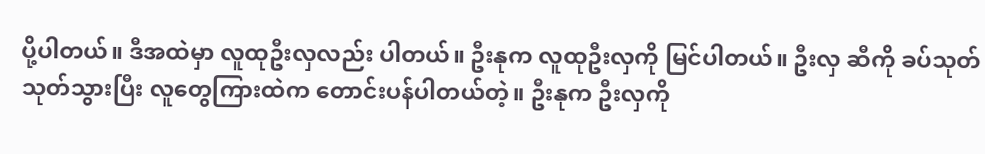ပို့ပါတယ်။ ဒီအထဲမှာ လူထုဦးလှလည်း ပါတယ်။ ဦးနုက လူထုဦးလှကို မြင်ပါတယ်။ ဦးလှ ဆီကို ခပ်သုတ်သုတ်သွားပြီး လူတွေကြားထဲက တောင်းပန်ပါတယ်တဲ့။ ဦးနုက ဦးလှကို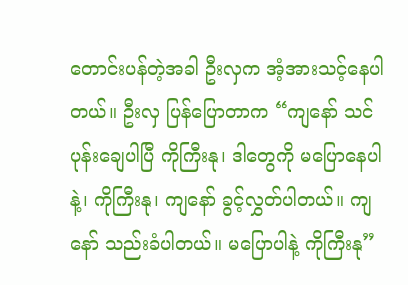တောင်းပန်တဲ့အခါ ဦးလှက အံ့အားသင့်နေပါတယ်။ ဦးလှ ပြန်ပြောတာက “ကျနော် သင်ပုန်းချေပါပြီ ကိုကြီးနု၊ ဒါတွေကို မပြောနေပါနဲ့၊ ကိုကြီးနု၊ ကျနော် ခွင့်လွှတ်ပါတယ်။ ကျနော် သည်းခံပါတယ်။ မပြောပါနဲ့ ကိုကြီးနု”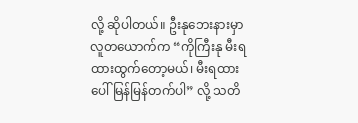လို့ ဆိုပါတယ်။ ဦးနုဘေးနားမှာ လူတယောက်က “ကိုကြီးနု မီးရထားထွက်တော့မယ်၊ မီးရထားပေါ်မြန်မြန်တက်ပါ” လို့ သတိ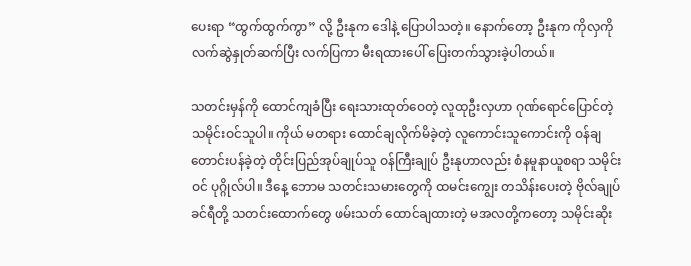ပေးရာ “ထွက်ထွက်ကွာ” လို့ ဦးနုက ဒေါနဲ့ ပြောပါသတဲ့။ နောက်တော့ ဦးနုက ကိုလှကို လက်ဆွဲနှုတ်ဆက်ပြီး လက်ပြကာ မီးရထားပေါ် ပြေးတက်သွားခဲ့ပါတယ်။

သတင်းမှန်ကို ထောင်ကျခံပြီး ရေးသားထုတ်ဝေတဲ့ လူထုဦးလှဟာ ဂုဏ်ရောင်ပြောင်တဲ့ သမိုင်းဝင်သူပါ။ ကိုယ် မတရား ထောင်ချလိုက်မိခဲ့တဲ့ လူကောင်းသူကောင်းကို ဝန်ချ တောင်းပန်ခဲ့တဲ့ တိုင်းပြည်အုပ်ချုပ်သူ ဝန်ကြီးချုပ် ဦးနုဟာလည်း စံနမူနာယူစရာ သမိုင်းဝင် ပုဂ္ဂိုလ်ပါ။ ဒီနေ့ ဘောမ သတင်းသမားတွေကို ထမင်းကျွေး တသိန်းပေးတဲ့ ဗိုလ်ချုပ်ခင်ရီတို့ သတင်းထောက်တွေ ဖမ်းသတ် ထောင်ချထားတဲ့ မအလတို့ကတော့ သမိုင်းဆိုး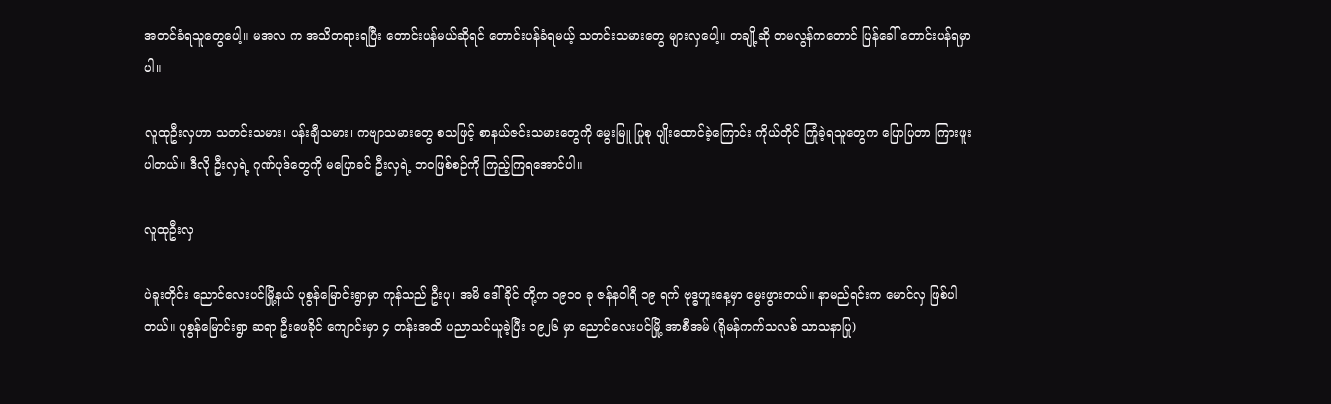အတင်ခံရသူတွေပေါ့။ မအလ က အသိတရားရပြီး တောင်းပန်မယ်ဆိုရင် တောင်းပန်ခံရမယ့် သတင်းသမားတွေ များလှပေါ့။ တချို့ဆို တမလွန်ကတောင် ပြန်ခေါ် တောင်းပန်ရမှာပါ။

လူထုဦးလှဟာ သတင်းသမား၊ ပန်းချီသမား၊ ကဗျာသမားတွေ စသဖြင့် စာနယ်ဇင်းသမားတွေကို မွေးမြူ ပြုစု ပျိုးထောင်ခဲ့ကြောင်း ကိုယ်တိုင် ကြုံခဲ့ရသူတွေက ပြောပြတာ ကြားဖူးပါတယ်။ ဒီလို ဦးလှရဲ့ ဂုဏ်ပုဒ်တွေကို မပြောခင် ဦးလှရဲ့ ဘဝဖြစ်စဉ်ကို ကြည့်ကြရအောင်ပါ။

လူထုဦးလှ

ပဲခူးတိုင်း ညောင်လေးပင်မြို့နယ် ပုစွန်မြောင်းရွာမှာ ကုန်သည် ဦးပု၊ အမိ ဒေါ်ခိုင် တို့က ၁၉၁၀ ခု ဇန်နဝါရီ ၁၉ ရက် ဗုဒ္ဓဟူးနေ့မှာ မွေးဖွားတယ်။ နာမည်ရင်းက မောင်လှ ဖြစ်ပါတယ်။ ပုစွန်မြောင်းရွာ ဆရာ ဦးဖေခိုင် ကျောင်းမှာ ၄ တန်းအထိ ပညာသင်ယူခဲ့ပြီး ၁၉၂၆ မှာ ညောင်လေးပင်မြို့ အာစီအမ် (ရိုမန်ကက်သလစ် သာသနာပြု)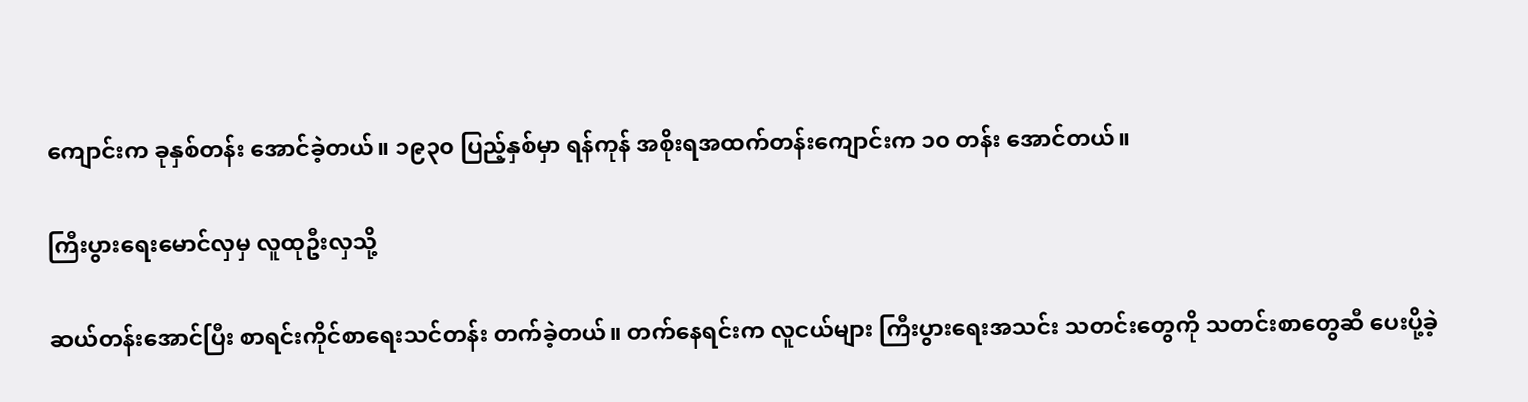ကျောင်းက ခုနှစ်တန်း အောင်ခဲ့တယ်။ ၁၉၃၀ ပြည့်နှစ်မှာ ရန်ကုန် အစိုးရအထက်တန်းကျောင်းက ၁၀ တန်း အောင်တယ်။

ကြီးပွားရေးမောင်လှမှ လူထုဦးလှသို့

ဆယ်တန်းအောင်ပြီး စာရင်းကိုင်စာရေးသင်တန်း တက်ခဲ့တယ်။ တက်နေရင်းက လူငယ်များ ကြီးပွားရေးအသင်း သတင်းတွေကို သတင်းစာတွေဆီ ပေးပို့ခဲ့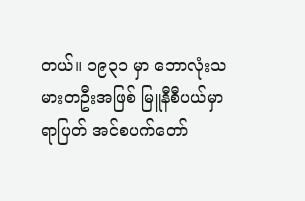တယ်။ ၁၉၃၁ မှာ ဘောလုံးသမားတဦးအဖြစ် မြူနီစီပယ်မှာ ရာပြတ် အင်စပက်တော်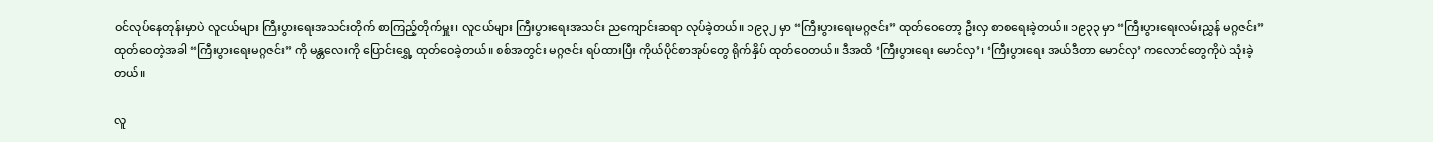ဝင်လုပ်နေတုန်းမှာပဲ လူငယ်များ ကြီးပွားရေးအသင်းတိုက် စာကြည့်တိုက်မှူး၊ လူငယ်များ ကြီးပွားရေးအသင်း ညကျောင်းဆရာ လုပ်ခဲ့တယ်။ ၁၉၃၂ မှာ “ကြီးပွားရေးမဂ္ဂဇင်း” ထုတ်ဝေတော့ ဦးလှ စာစရေးခဲ့တယ်။ ၁၉၃၃ မှာ “ကြီးပွားရေးလမ်းညွှန် မဂ္ဂဇင်း” ထုတ်ဝေတဲ့အခါ “ကြီးပွားရေးမဂ္ဂဇင်း” ကို မန္တလေးကို ပြောင်းရွှေ့ ထုတ်ဝေခဲ့တယ်။ စစ်အတွင်း မဂ္ဂဇင်း ရပ်ထားပြီး ကိုယ်ပိုင်စာအုပ်တွေ ရိုက်နှိပ် ထုတ်ဝေတယ်။ ဒီအထိ ‘ကြီးပွားရေး မောင်လှ’၊ ‘ကြီးပွားရေး အယ်ဒီတာ မောင်လှ’ ကလောင်တွေကိုပဲ သုံးခဲ့တယ်။

လူ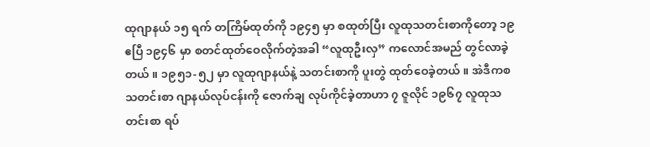ထုဂျာနယ် ၁၅ ရက် တကြိမ်ထုတ်ကို ၁၉၄၅ မှာ စထုတ်ပြီး လူထုသတင်းစာကိုတော့ ၁၉ ဧပြီ ၁၉၄၆ မှာ စတင်ထုတ်ဝေလိုက်တဲ့အခါ “လူထုဦးလှ” ကလောင်အမည် တွင်လာခဲ့တယ်။ ၁၉၅၁-၅၂ မှာ လူထုဂျာနယ်နဲ့ သတင်းစာကို ပူးတွဲ ထုတ်ဝေခဲ့တယ်။ အဲဒီကစ သတင်းစာ ဂျာနယ်လုပ်ငန်းကို ဇောက်ချ လုပ်ကိုင်ခဲ့တာဟာ ၇ ဇူလိုင် ၁၉၆၇ လူထုသတင်းစာ ရပ်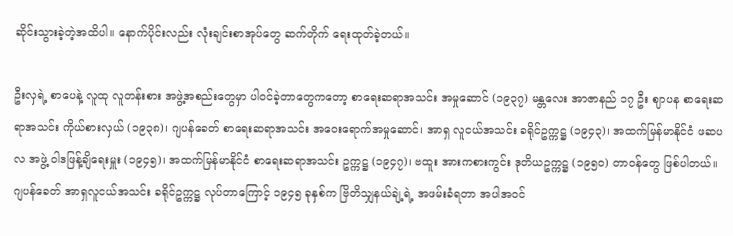ဆိုင်းသွားခဲ့တဲ့အထိပါ။ နောက်ပိုင်းလည်း လုံးချင်းစာအုပ်တွေ ဆက်တိုက် ရေးထုတ်ခဲ့တယ်။

ဦးလှရဲ့ စာပေနဲ့ လူထု လူတန်းစား အဖွဲ့အစည်းတွေမှာ ပါဝင်ခဲ့တာတွေကတော့ စာရေးဆရာအသင်း အမှုဆောင် (၁၉၃၇) မန္တလေး အာဇာနည် ၁၇ ဦး ဈာပန စာရေးဆရာအသင်း ကိုယ်စားလှယ် (၁၉၃၈)၊ ဂျပန်ခေတ် စာရေးဆရာအသင်း အဝေးရောက်အမှုဆောင်၊ အာရှ လူငယ်အသင်း ခရိုင်ဥက္ကဋ္ဌ (၁၉၄၃)၊ အထက်မြန်မာနိုင်ငံ ဖဆပလ အဖွဲ့ ဝါဒဖြန့်ချိရေးမှူး (၁၉၄၅)၊ အထက်မြန်မာနိုင်ငံ စာရေးဆရာအသင်း ဥက္ကဋ္ဌ (၁၉၄၇)၊ ဗထူး အားကစားကွင်း ဒုတိယဥက္ကဋ္ဌ (၁၉၅၀) တာဝန်တွေ ဖြစ်ပါတယ်။ ဂျပန်ခေတ် အာရှလူငယ်အသင်း ခရိုင်ဥက္ကဋ္ဌ လုပ်တာကြောင့် ၁၉၄၅ ခုနှစ်က ဗြိတိသျှနယ်ချဲ့ရဲ့ အဖမ်းခံရတာ အပါအဝင်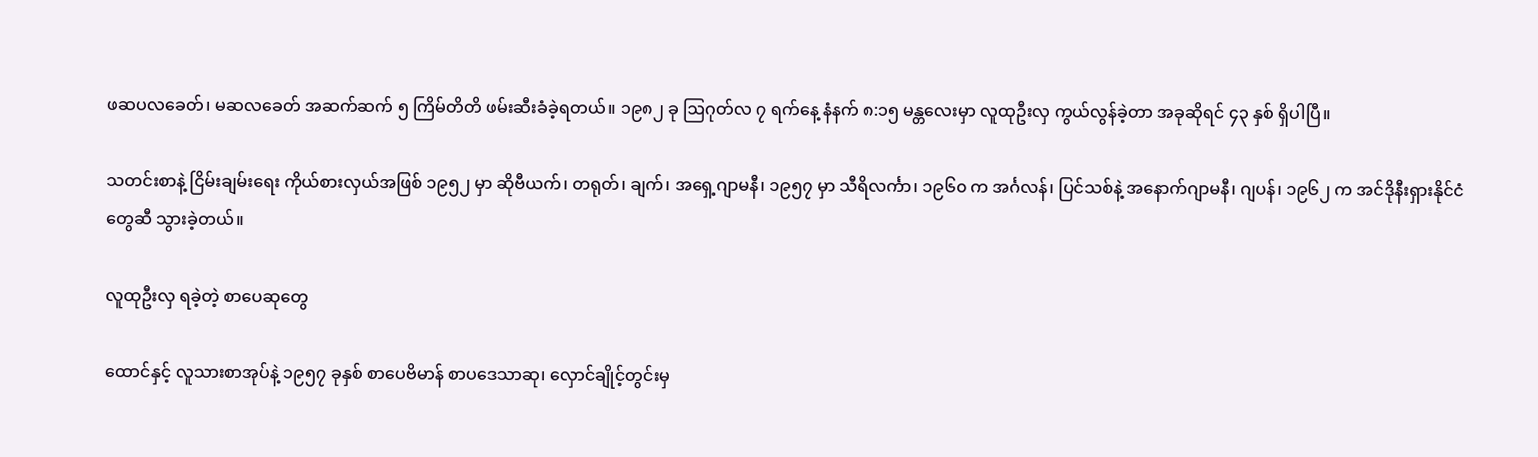ဖဆပလခေတ်၊ မဆလခေတ် အဆက်ဆက် ၅ ကြိမ်တိတိ ဖမ်းဆီးခံခဲ့ရတယ်။ ၁၉၈၂ ခု ဩဂုတ်လ ၇ ရက်နေ့ နံနက် ၈:၁၅ မန္တလေးမှာ လူထုဦးလှ ကွယ်လွန်ခဲ့တာ အခုဆိုရင် ၄၃ နှစ် ရှိပါပြီ။

သတင်းစာနဲ့ ငြိမ်းချမ်းရေး ကိုယ်စားလှယ်အဖြစ် ၁၉၅၂ မှာ ဆိုဗီယက်၊ တရုတ်၊ ချက်၊ အရှေ့ဂျာမနီ၊ ၁၉၅၇ မှာ သီရိလင်္ကာ၊ ၁၉၆၀ က အင်္ဂလန်၊ ပြင်သစ်နဲ့ အနောက်ဂျာမနီ၊ ဂျပန်၊ ၁၉၆၂ က အင်ဒိုနီးရှားနိုင်ငံတွေဆီ သွားခဲ့တယ်။

လူထုဦးလှ ရခဲ့တဲ့ စာပေဆုတွေ

ထောင်နှင့် လူသားစာအုပ်နဲ့ ၁၉၅၇ ခုနှစ် စာပေဗိမာန် စာပဒေသာဆု၊ လှောင်ချိုင့်တွင်းမှ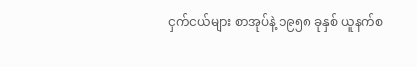ငှက်ငယ်များ စာအုပ်နဲ့ ၁၉၅၈ ခုနှစ် ယူနက်စ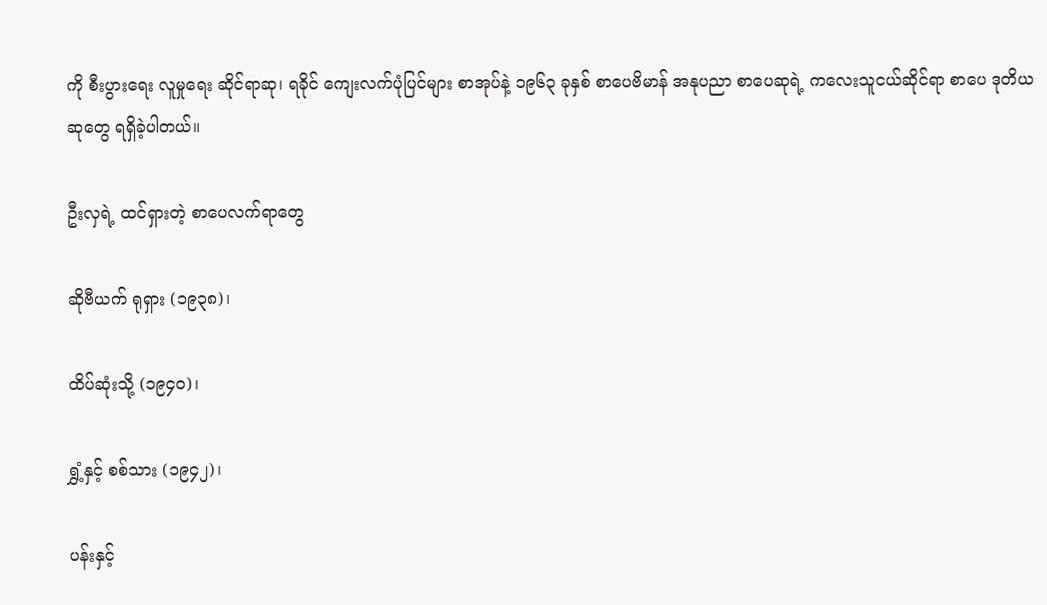ကို စီးပွားရေး လူမှုရေး ဆိုင်ရာဆု၊ ရခိုင် ကျေးလက်ပုံပြင်များ စာအုပ်နဲ့ ၁၉၆၃ ခုနှစ် စာပေဗိမာန် အနုပညာ စာပေဆုရဲ့ ကလေးသူငယ်ဆိုင်ရာ စာပေ ဒုတိယဆုတွေ ရရှိခဲ့ပါတယ်။

ဦးလှရဲ့ ထင်ရှားတဲ့ စာပေလက်ရာတွေ

ဆိုဗီယက် ရုရှား (၁၉၃၈)၊

ထိပ်ဆုံးသို့ (၁၉၄၀)၊

ရွှံ့နှင့် စစ်သား (၁၉၄၂)၊

ပန်းနှင့်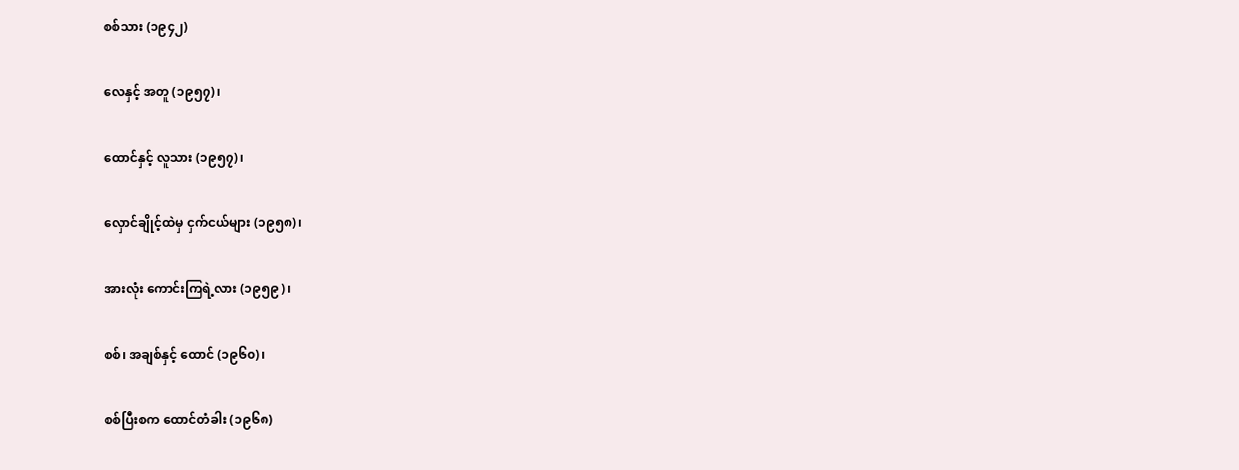စစ်သား (၁၉၄၂)

လေနှင့် အတူ (၁၉၅၇)၊

ထောင်နှင့် လူသား (၁၉၅၇)၊

လှောင်ချိုင့်ထဲမှ ငှက်ငယ်များ (၁၉၅၈)၊

အားလုံး ကောင်းကြရဲ့လား (၁၉၅၉)၊

စစ်၊ အချစ်နှင့် ထောင် (၁၉၆၀)၊

စစ်ပြီးစက ထောင်တံခါး (၁၉၆၈)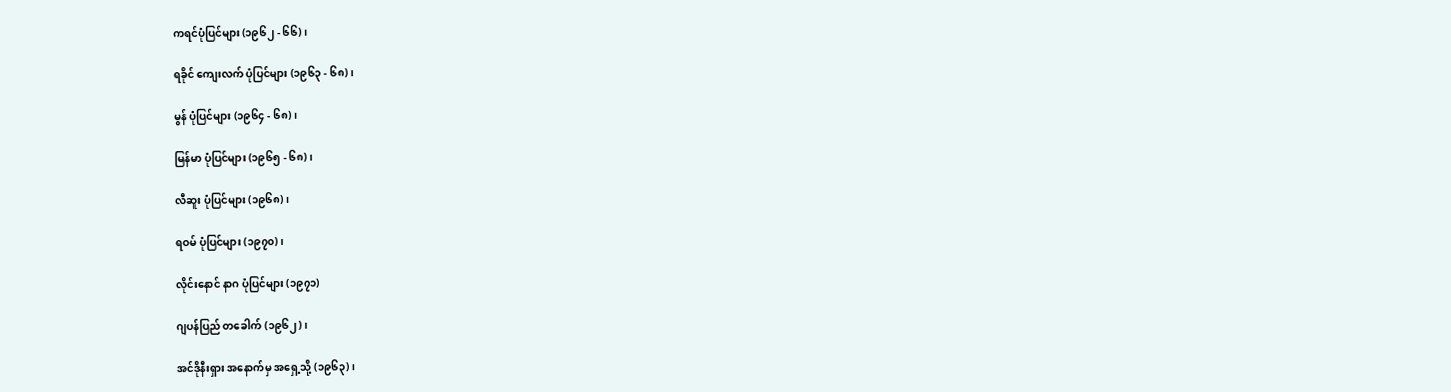ကရင်ပုံပြင်များ (၁၉၆၂ - ၆၆)၊

ရခိုင် ကျေးလက် ပုံပြင်များ (၁၉၆၃ - ၆၈)၊

မွန် ပုံပြင်များ (၁၉၆၄ - ၆၈)၊

မြန်မာ ပုံပြင်များ (၁၉၆၅ - ၆၈)၊

လီဆူး ပုံပြင်များ (၁၉၆၈)၊

ရဝမ် ပုံပြင်များ (၁၉၇၀)၊

လိုင်းနောင် နာဂ ပုံပြင်များ (၁၉၇၁)

ဂျပန်ပြည် တခေါက် (၁၉၆၂)၊

အင်ဒိုနီးရှား အနောက်မှ အရှေ့သို့ (၁၉၆၃)၊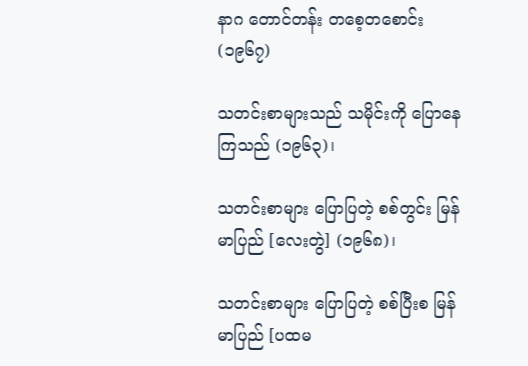နာဂ တောင်တန်း တစေ့တစောင်း (၁၉၆၇)

သတင်းစာများသည် သမိုင်းကို ပြောနေကြသည် (၁၉၆၃)၊

သတင်းစာများ ပြောပြတဲ့ စစ်တွင်း မြန်မာပြည် [လေးတွဲ] (၁၉၆၈)၊

သတင်းစာများ ပြောပြတဲ့ စစ်ပြီးစ မြန်မာပြည် [ပထမ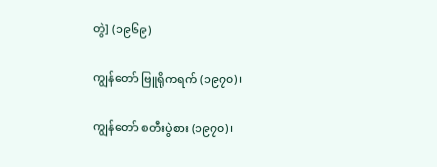တွဲ] (၁၉၆၉)

ကျွန်တော် ဗြူရိုကရက် (၁၉၇၀)၊

ကျွန်တော် စတီးပွဲစား (၁၉၇၀)၊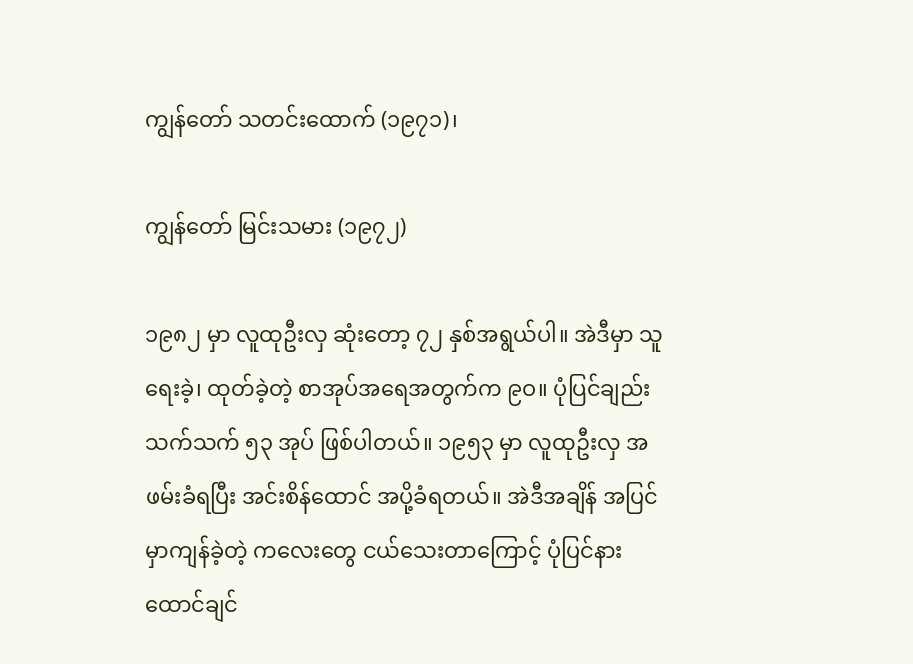ကျွန်တော် သတင်းထောက် (၁၉၇၁)၊

ကျွန်တော် မြင်းသမား (၁၉၇၂)

၁၉၈၂ မှာ လူထုဦးလှ ဆုံးတော့ ၇၂ နှစ်အရွယ်ပါ။ အဲဒီမှာ သူ ရေးခဲ့၊ ထုတ်ခဲ့တဲ့ စာအုပ်အရေအတွက်က ၉ဝ။ ပုံပြင်ချည်းသက်သက် ၅၃ အုပ် ဖြစ်ပါတယ်။ ၁၉၅၃ မှာ လူထုဦးလှ အဖမ်းခံရပြီး အင်းစိန်ထောင် အပို့ခံရတယ်။ အဲဒီအချိန် အပြင်မှာကျန်ခဲ့တဲ့ ကလေးတွေ ငယ်သေးတာကြောင့် ပုံပြင်နားထောင်ချင်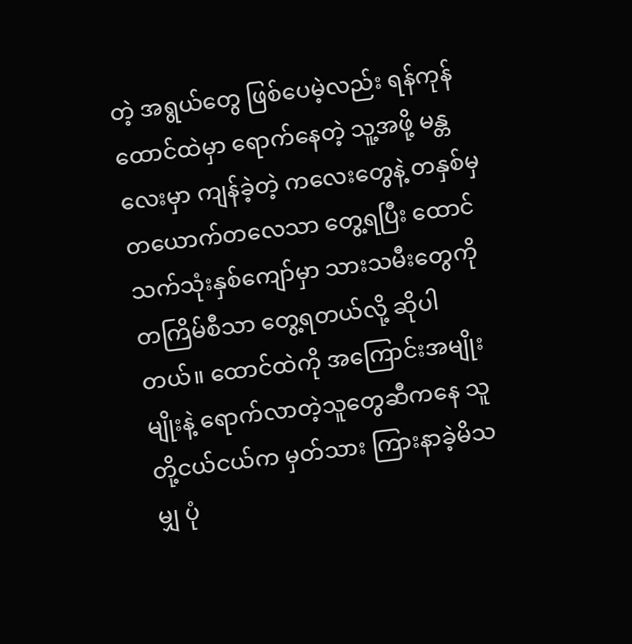တဲ့ အရွယ်တွေ ဖြစ်ပေမဲ့လည်း ရန်ကုန်ထောင်ထဲမှာ ရောက်နေတဲ့ သူ့အဖို့ မန္တလေးမှာ ကျန်ခဲ့တဲ့ ကလေးတွေနဲ့ တနှစ်မှ တယောက်တလေသာ တွေ့ရပြီး ထောင်သက်သုံးနှစ်ကျော်မှာ သားသမီးတွေကို တကြိမ်စီသာ တွေ့ရတယ်လို့ ဆိုပါတယ်။ ထောင်ထဲကို အကြောင်းအမျိုးမျိုးနဲ့ ရောက်လာတဲ့သူတွေဆီကနေ သူတို့ငယ်ငယ်က မှတ်သား ကြားနာခဲ့မိသမျှ ပုံ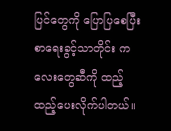ပြင်တွေကို ပြောပြစေပြီး စာရေးခွင့်သာတိုင်း ကလေးတွေဆီကို ထည့်ထည့်ပေးလိုက်ပါတယ်။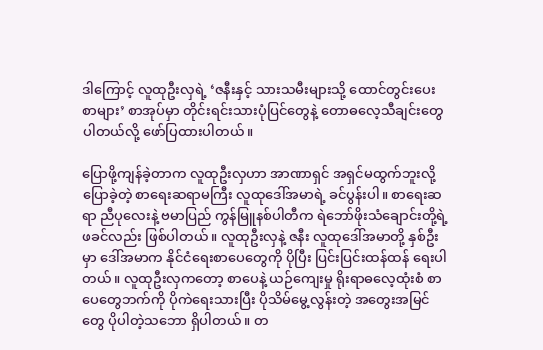ဒါကြောင့် လူထုဦးလှရဲ့ ‘ဇနီးနှင့် သားသမီးများသို့ ထောင်တွင်းပေးစာများ’ စာအုပ်မှာ တိုင်းရင်းသားပုံပြင်တွေနဲ့ တောဓလေ့သီချင်းတွေ ပါတယ်လို့ ဖော်ပြထားပါတယ်။

ပြောဖို့ကျန်ခဲ့တာက လူထုဦးလှဟာ အာဏာရှင် အရှင်မထွက်ဘူးလို့ ပြောခဲ့တဲ့ စာရေးဆရာမကြီး လူထုဒေါ်အမာရဲ့ ခင်ပွန်းပါ။ စာရေးဆရာ ညီပုလေးနဲ့ ဗမာပြည် ကွန်မြူနစ်ပါတီက ရဲဘော်ဖိုးသံချောင်းတို့ရဲ့ ဖခင်လည်း ဖြစ်ပါတယ်။ လူထုဦးလှနဲ့ ဇနီး လူထုဒေါ်အမာတို့ နှစ်ဦးမှာ ဒေါ်အမာက နိုင်ငံရေးစာပေတွေကို ပိုပြီး ပြင်းပြင်းထန်ထန် ရေးပါတယ်။ လူထုဦးလှကတော့ စာပေနဲ့ ယဉ်ကျေးမှု ရိုးရာဓလေ့ထုံးစံ စာပေတွေဘက်ကို ပိုကဲရေးသားပြီး ပိုသိမ်မွေ့လွန်းတဲ့ အတွေးအမြင်တွေ ပိုပါတဲ့သဘော ရှိပါတယ်။ တ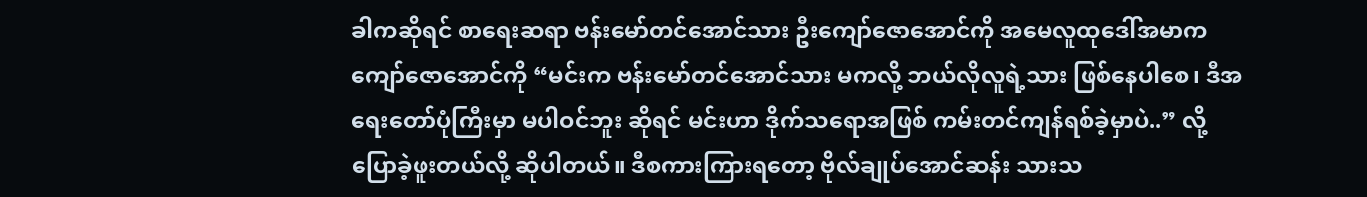ခါကဆိုရင် စာရေးဆရာ ဗန်းမော်တင်အောင်သား ဦးကျော်ဇောအောင်ကို အမေလူထုဒေါ်အမာက ကျော်ဇောအောင်ကို “မင်းက ဗန်းမော်တင်အောင်သား မကလို့ ဘယ်လိုလူရဲ့သား ဖြစ်နေပါစေ၊ ဒီအရေးတော်ပုံကြီးမှာ မပါဝင်ဘူး ဆိုရင် မင်းဟာ ဒိုက်သရောအဖြစ် ကမ်းတင်ကျန်ရစ်ခဲ့မှာပဲ..” လို့ ပြောခဲ့ဖူးတယ်လို့ ဆိုပါတယ်။ ဒီစကားကြားရတော့ ဗိုလ်ချုပ်အောင်ဆန်း သားသ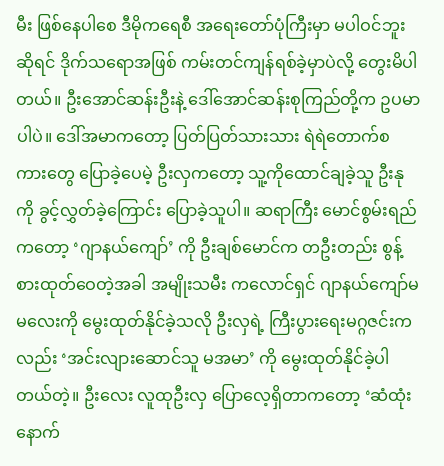မီး ဖြစ်နေပါစေ ဒီမိုကရေစီ အရေးတော်ပုံကြီးမှာ မပါဝင်ဘူးဆိုရင် ဒိုက်သရောအဖြစ် ကမ်းတင်ကျန်ရစ်ခဲ့မှာပဲလို့ တွေးမိပါတယ်။ ဦးအောင်ဆန်းဦးနဲ့ ဒေါ်အောင်ဆန်းစုကြည်တို့က ဥပမာပါပဲ။ ဒေါ်အမာကတော့ ပြတ်ပြတ်သားသား ရဲရဲတောက်စကားတွေ ပြောခဲ့ပေမဲ့ ဦးလှကတော့ သူ့ကိုထောင်ချခဲ့သူ ဦးနုကို ခွင့်လွှတ်ခဲ့ကြောင်း ပြောခဲ့သူပါ။ ဆရာကြီး မောင်စွမ်းရည်ကတော့ ‘ဂျာနယ်ကျော်’ ကို ဦးချစ်မောင်က တဦးတည်း စွန့်စားထုတ်ဝေတဲ့အခါ အမျိုးသမီး ကလောင်ရှင် ဂျာနယ်ကျော်မမလေးကို မွေးထုတ်နိုင်ခဲ့သလို ဦးလှရဲ့ ကြီးပွားရေးမဂ္ဂဇင်းကလည်း ‘အင်းလျားဆောင်သူ မအမာ’ ကို မွေးထုတ်နိုင်ခဲ့ပါတယ်တဲ့။ ဦးလေး လူထုဦးလှ ပြောလေ့ရှိတာကတော့ ‘ဆံထုံးနောက်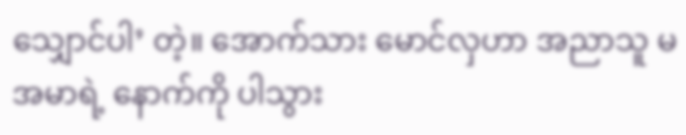သျှောင်ပါ’ တဲ့။ အောက်သား မောင်လှဟာ အညာသူ မအမာရဲ့ နောက်ကို ပါသွား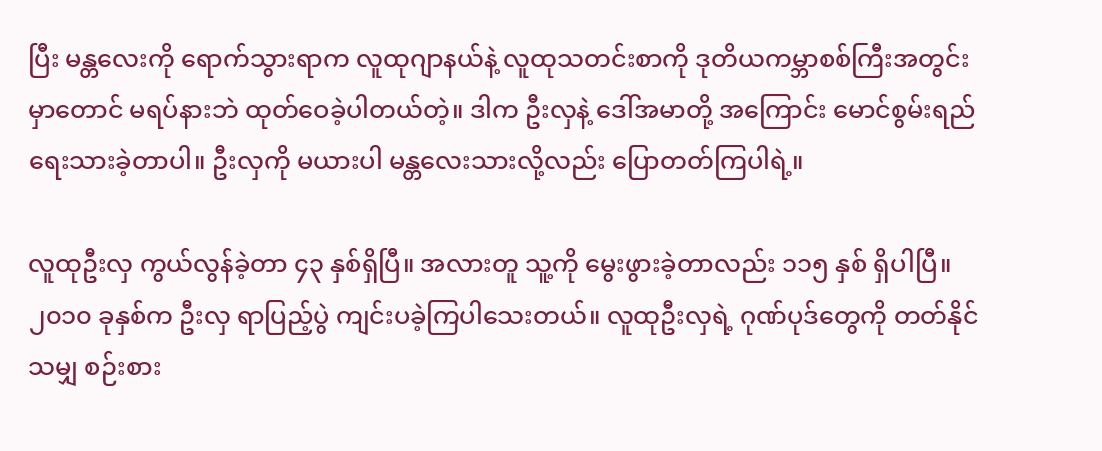ပြီး မန္တလေးကို ရောက်သွားရာက လူထုဂျာနယ်နဲ့ လူထုသတင်းစာကို ဒုတိယကမ္ဘာစစ်ကြီးအတွင်းမှာတောင် မရပ်နားဘဲ ထုတ်ဝေခဲ့ပါတယ်တဲ့။ ဒါက ဦးလှနဲ့ ဒေါ်အမာတို့ အကြောင်း မောင်စွမ်းရည် ရေးသားခဲ့တာပါ။ ဦးလှကို မယားပါ မန္တလေးသားလို့လည်း ပြောတတ်ကြပါရဲ့။

လူထုဦးလှ ကွယ်လွန်ခဲ့တာ ၄၃ နှစ်ရှိပြီ။ အလားတူ သူ့ကို မွေးဖွားခဲ့တာလည်း ၁၁၅ နှစ် ရှိပါပြီ။ ၂၀၁၀ ခုနှစ်က ဦးလှ ရာပြည့်ပွဲ ကျင်းပခဲ့ကြပါသေးတယ်။ လူထုဦးလှရဲ့ ဂုဏ်ပုဒ်တွေကို တတ်နိုင်သမျှ စဉ်းစား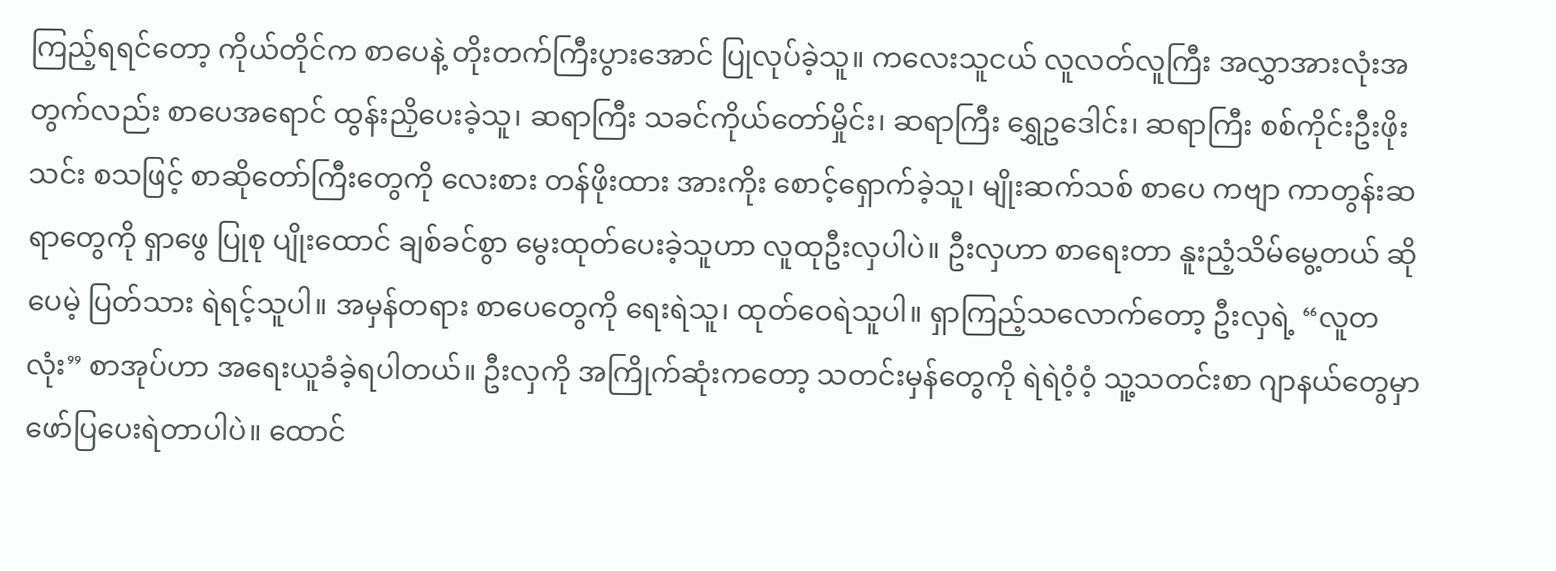ကြည့်ရရင်တော့ ကိုယ်တိုင်က စာပေနဲ့ တိုးတက်ကြီးပွားအောင် ပြုလုပ်ခဲ့သူ။ ကလေးသူငယ် လူလတ်လူကြီး အလွှာအားလုံးအတွက်လည်း စာပေအရောင် ထွန်းညှိပေးခဲ့သူ၊ ဆရာကြီး သခင်ကိုယ်တော်မှိုင်း၊ ဆရာကြီး ရွှေဥဒေါင်း၊ ဆရာကြီး စစ်ကိုင်းဦးဖိုးသင်း စသဖြင့် စာဆိုတော်ကြီးတွေကို လေးစား တန်ဖိုးထား အားကိုး စောင့်ရှောက်ခဲ့သူ၊ မျိုးဆက်သစ် စာပေ ကဗျာ ကာတွန်းဆရာတွေကို ရှာဖွေ ပြုစု ပျိုးထောင် ချစ်ခင်စွာ မွေးထုတ်ပေးခဲ့သူဟာ လူထုဦးလှပါပဲ။ ဦးလှဟာ စာရေးတာ နူးညံ့သိမ်မွေ့တယ် ဆိုပေမဲ့ ပြတ်သား ရဲရင့်သူပါ။ အမှန်တရား စာပေတွေကို ရေးရဲသူ၊ ထုတ်ဝေရဲသူပါ။ ရှာကြည့်သလောက်တော့ ဦးလှရဲ့ “လူတလုံး” စာအုပ်ဟာ အရေးယူခံခဲ့ရပါတယ်။ ဦးလှကို အကြိုက်ဆုံးကတော့ သတင်းမှန်တွေကို ရဲရဲဝံ့ဝံ့ သူ့သတင်းစာ ဂျာနယ်တွေမှာ ဖော်ပြပေးရဲတာပါပဲ။ ထောင်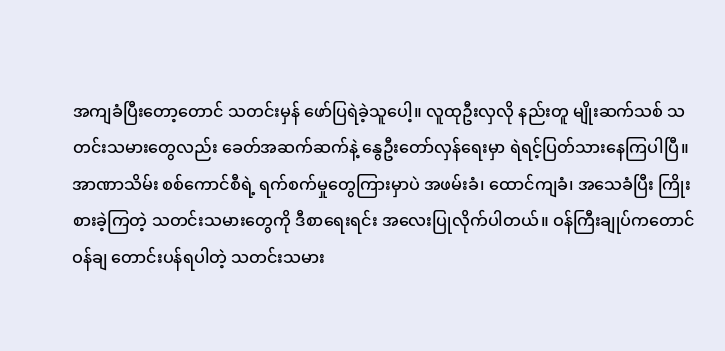အကျခံပြီးတော့တောင် သတင်းမှန် ဖော်ပြရဲခဲ့သူပေါ့။ လူထုဦးလှလို နည်းတူ မျိုးဆက်သစ် သတင်းသမားတွေလည်း ခေတ်အဆက်ဆက်နဲ့ နွေဦးတော်လှန်ရေးမှာ ရဲရင့်ပြတ်သားနေကြပါပြီ။ အာဏာသိမ်း စစ်ကောင်စီရဲ့ ရက်စက်မှုတွေကြားမှာပဲ အဖမ်းခံ၊ ထောင်ကျခံ၊ အသေခံပြီး ကြိုးစားခဲ့ကြတဲ့ သတင်းသမားတွေကို ဒီစာရေးရင်း အလေးပြုလိုက်ပါတယ်။ ဝန်ကြီးချုပ်ကတောင် ဝန်ချ တောင်းပန်ရပါတဲ့ သတင်းသမား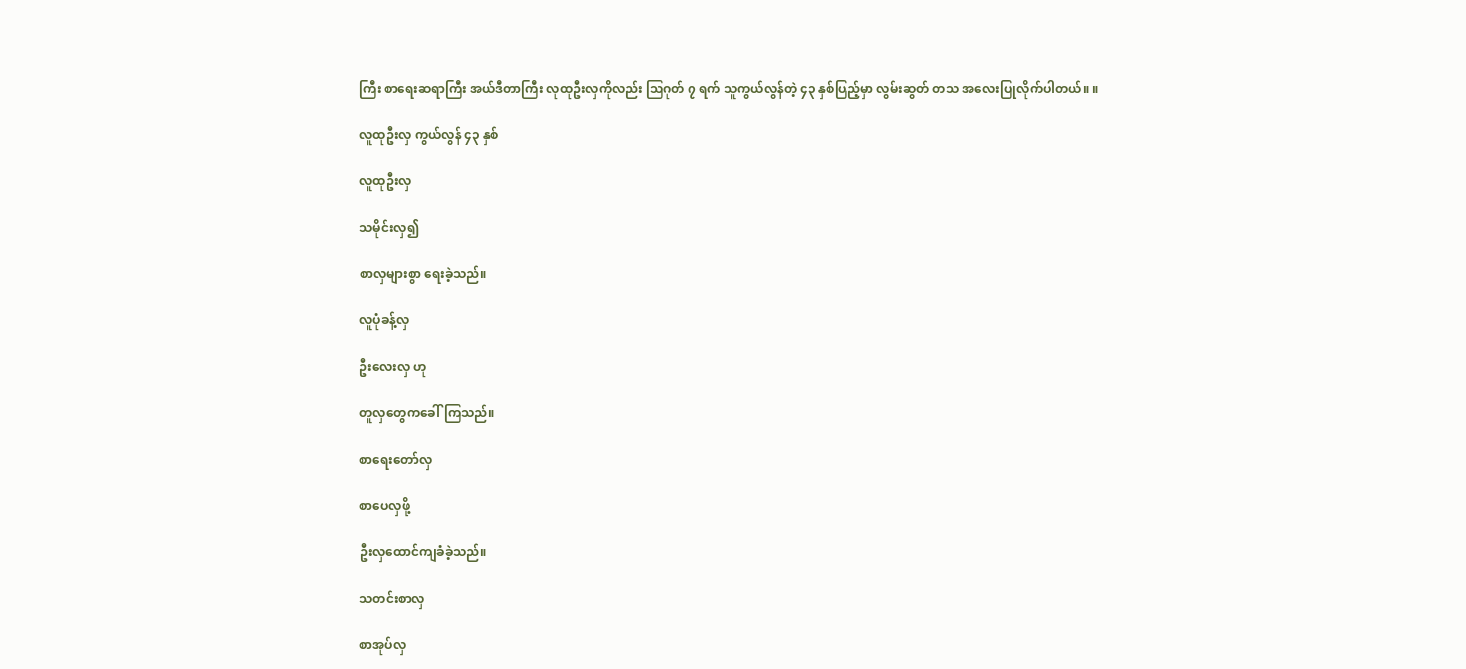ကြီး စာရေးဆရာကြီး အယ်ဒီတာကြီး လုထုဦးလှကိုလည်း ဩဂုတ် ၇ ရက် သူကွယ်လွန်တဲ့ ၄၃ နှစ်ပြည့်မှာ လွမ်းဆွတ် တသ အလေးပြုလိုက်ပါတယ်။ ။

လူထုဦးလှ ကွယ်လွန် ၄၃ နှစ်

လူထုဦးလှ

သမိုင်းလှ၍

စာလှများစွာ ရေးခဲ့သည်။

လူပုံခန့်လှ

ဦးလေးလှ ဟု

တူလှတွေကခေါ်ကြသည်။

စာရေးတော်လှ

စာပေလှဖို့

ဦးလှထောင်ကျခံခဲ့သည်။

သတင်းစာလှ

စာအုပ်လှ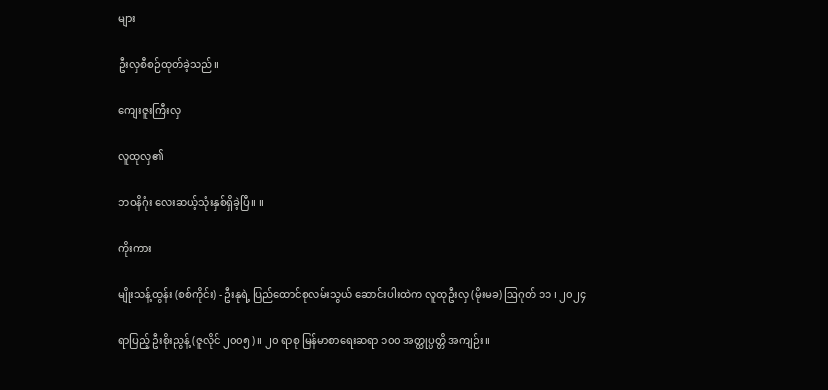များ

ဦးလှစီစဉ်ထုတ်ခဲ့သည်။

ကျေးဇူးကြီးလှ

လူထုလှ၏

ဘဝနိဂုံး လေးဆယ့်သုံးနှစ်ရှိခဲ့ပြီ။ ။

ကိုးကား

မျိုးသန့်ထွန်း (စစ်ကိုင်း) - ဦးနုရဲ့ ပြည်ထောင်စုလမ်းသွယ် ဆောင်းပါးထဲက လူထုဦးလှ (မိုးမခ) ဩဂုတ် ၁၁ ၊ ၂၀၂၄

ရာပြည့် ဦးစိုးညွန့် (ဇူလိုင် ၂၀၀၅)။ ၂၀ ရာစု မြန်မာစာရေးဆရာ ၁၀၀ အတ္ထုပ္ပတ္တိ အကျဉ်း။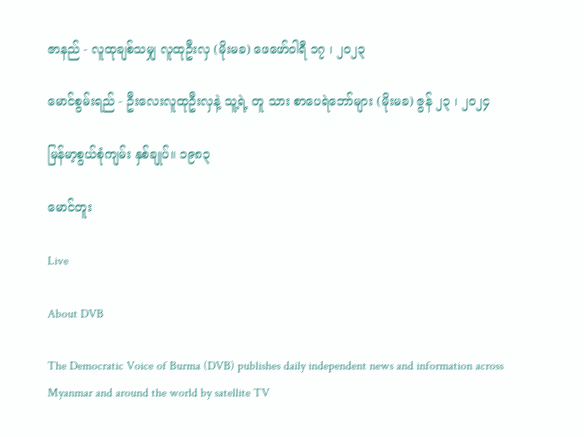ဇာနည် - လူထုချစ်သမျှ လူထုဦးလှ (မိုးမခ) ဖေဖော်ဝါရီ ၁၇ ၊ ၂၀၂၃

မောင်စွမ်းရည် - ဦးလေးလူထုဦးလှနဲ့ သူ့ရဲ့ တူ သား စာပေရဲဘော်များ (မိုးမခ) ဇွန် ၂၃ ၊ ၂၀၂၄

မြန်မာ့စွယ်စုံကျမ်း နှစ်ချုပ်။ ၁၉၈၃

မောင်တူး

Live

About DVB

The Democratic Voice of Burma (DVB) publishes daily independent news and information across Myanmar and around the world by satellite TV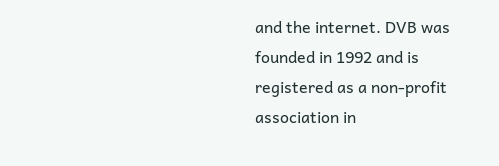and the internet. DVB was founded in 1992 and is registered as a non-profit association in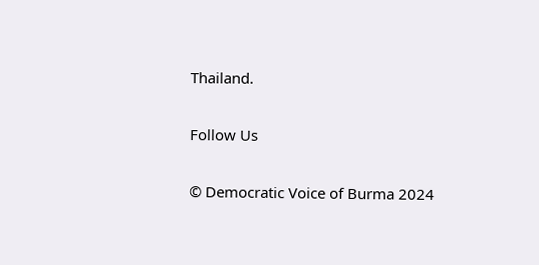Thailand.

Follow Us

© Democratic Voice of Burma 2024